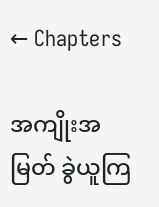← Chapters

အကျိုးအမြတ် ခွဲယူကြ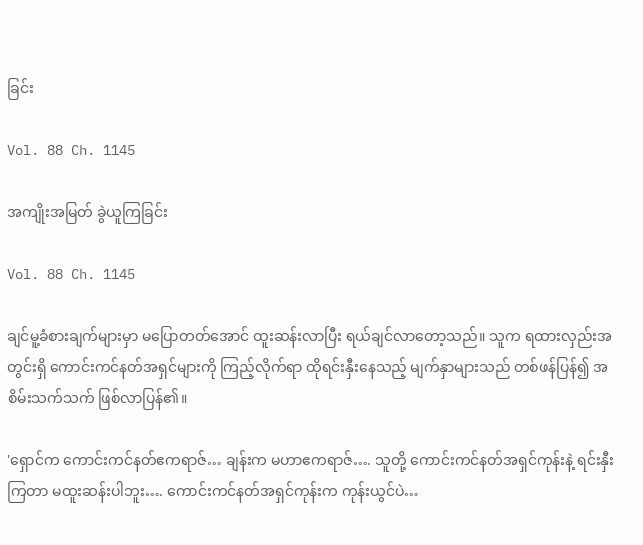ခြင်း

Vol. 88 Ch. 1145

အကျိုးအမြတ် ခွဲယူကြခြင်း

Vol. 88 Ch. 1145

ချင်မူ့ခံစားချက်များမှာ မပြောတတ်အောင် ထူးဆန်းလာပြီး ရယ်ချင်လာတော့သည်။ သူက ရထားလှည်းအတွင်းရှိ ကောင်းကင်နတ်အရှင်များကို ကြည့်လိုက်ရာ ထိုရင်းနှီးနေသည့် မျက်နှာများသည် တစ်ဖန်ပြန်၍ အစိမ်းသက်သက် ဖြစ်လာပြန်၏။

'ရှောင်က ကောင်းကင်နတ်ဧကရာဇ်… ချန်းက မဟာဧကရာဇ်…. သူတို့ ကောင်းကင်နတ်အရှင်ကုန်းနဲ့ ရင်းနှီးကြတာ မထူးဆန်းပါဘူး…. ကောင်းကင်နတ်အရှင်ကုန်းက ကုန်းယွင်ပဲ…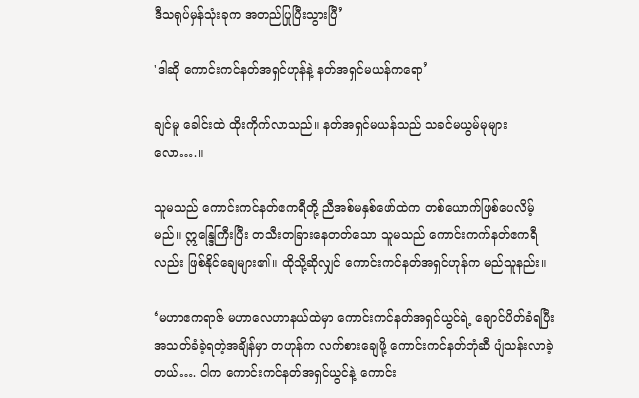ဒီသရုပ်မှန်သုံးခုက အတည်ပြုပြီးသွားပြီ’

'ဒါဆို ကောင်းကင်နတ်အရှင်ဟုန်နဲ့ နတ်အရှင်မယန်ကရော’

ချင်မူ ခေါင်းထဲ ထိုးကိုက်လာသည်။ နတ်အရှင်မယန်သည် သခင်မယွမ်မုများလော….။

သူမသည် ကောင်းကင်နတ်ဧကရီတို့ ညီအစ်မ‌နှစ်ဖော်ထဲက တစ်ယောက်ဖြစ်ပေလိမ့်မည်။ ဣန္ဒြေကြီးပြီး တသီးတခြားနေတတ်သော သူမသည် ‌ကောင်းကက်နတ်ဧကရီလည်း ဖြစ်နိုင်‌ချေများ၏။ ထိုသို့ဆိုလျှင် ကောင်းကင်နတ်အရှင်ဟုန်က မည်သူနည်း။

‘မဟာဧကရာဇ် မဟာ‌လေဟာနယ်ထဲမှာ ကောင်းကင်နတ်အရှင်ယွင်ရဲ့ ချောင်ပိတ်ခံရပြီး အသတ်ခံခဲ့ရတဲ့အချိန်မှာ တဟုန်က လက်စားချေဖို့ ကောင်းကင်နတ်ဘုံဆီ ပျံသန်းလာခဲ့တယ်…. ငါက ကောင်းကင်နတ်အရှင်ယွင်နဲ့ ကောင်း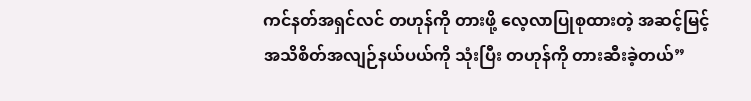ကင်နတ်အရှင်လင် တဟုန်ကို တားဖို့ လေ့လာပြုစုထားတဲ့ အဆင့်မြင့်အသိစိတ်အလျဉ်နယ်ပယ်ကို သုံးပြီး တဟုန်ကို တားဆီးခဲ့တယ်”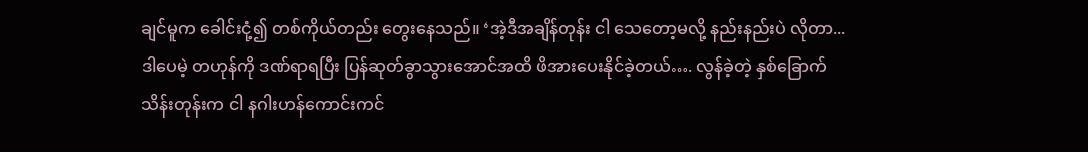ချင်မူက ခေါင်းငုံ့၍ တစ်ကိုယ်တည်း တွေးနေသည်။ ‘အဲ့ဒီအချိန်တုန်း ငါ သေတော့မလို့ နည်းနည်းပဲ လိုတာ... ဒါပေမဲ့ တဟုန်ကို ဒဏ်ရာရပြီး ပြန်ဆုတ်ခွာသွားအောင်အထိ ဖိအားပေးနိုင်ခဲ့တယ်…. လွန်ခဲ့တဲ့ နှစ်ခြောက်သိန်းတုန်းက ငါ နဂါးဟန်ကောင်းကင်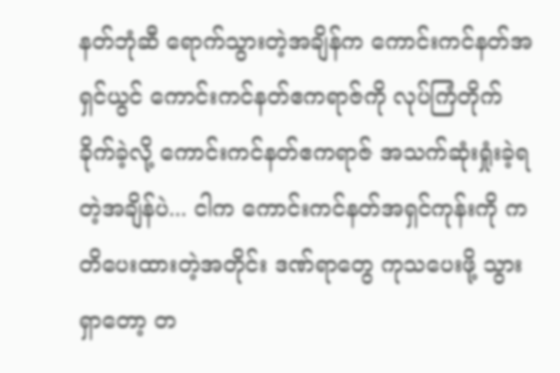နတ်ဘုံဆီ ရောက်သွားတဲ့အချိန်က ကောင်းကင်နတ်အရှင်ယွင် ကောင်းကင်နတ်ဧကရာဇ်ကို လုပ်ကြံတိုက်ခိုက်ခဲ့လို့ ကောင်းကင်နတ်ဧကရာဇ် အသက်ဆုံးရှုံးခဲ့ရတဲ့အချိန်ပဲ... ငါက ကောင်းကင်နတ်အရှင်ကုန်းကို ကတိပေးထားတဲ့အတိုင်း ဒဏ်ရာတွေ ကုသပေးဖို့ သွားရှာတော့ တ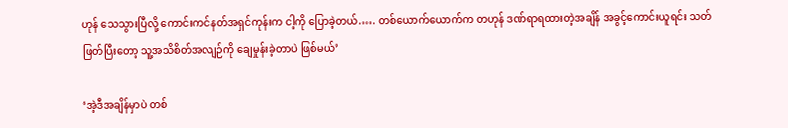ဟုန် သေသွားပြီလို့ ကောင်းကင်နတ်အရှင်ကုန်းက ငါ့ကို ပြောခဲ့တယ်.…. တစ်ယောက်ယောက်က တဟုန် ဒဏ်ရာရထားတဲ့အချိန် အခွင့်ကောင်းယူရင်း သတ်ဖြတ်ပြီးတော့ သူ့အသိစိတ်အလျဉ်ကို ချေမှုန်းခဲ့တာပဲ ဖြစ်မယ်’

‘အဲ့ဒီအချိန်မှာပဲ တစ်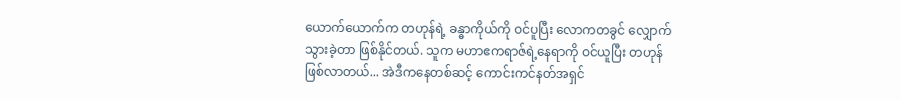ယောက်ယောက်က တဟုန်ရဲ့ ခန္ဓာကိုယ်ကို ဝင်ပူပြီး လောကတခွင် လျှောက်သွားခဲ့တာ ဖြစ်နိုင်တယ်. သူက မဟာဧကရာဇ်ရဲ့နေရာကို ဝင်ယူပြီး တဟုန်ဖြစ်လာတယ်... အဲဒီကနေတစ်ဆင့် ကောင်းကင်နတ်အရှင်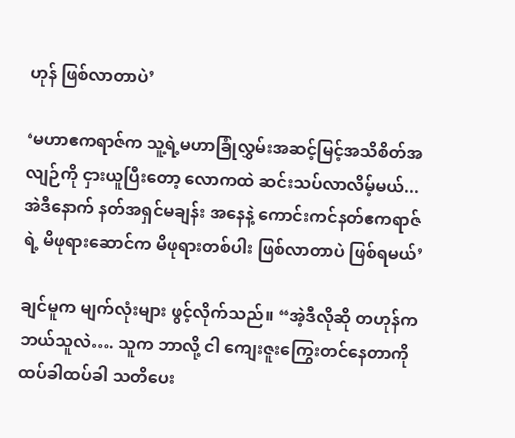ဟုန် ဖြစ်လာတာပဲ’

‘မဟာဧကရာဇ်က သူ့ရဲ့မဟာခြုံလွှမ်းအဆင့်မြင့်အသိစိတ်အလျဉ်ကို ငှားယူပြီးတော့ လောကထဲ ဆင်းသပ်လာလိမ့်မယ်... အဲဒီနောက် နတ်အရှင်မချန်း အနေနဲ့ ကောင်းကင်နတ်ဧကရာဇ်ရဲ့ မိဖုရားဆောင်က မိဖုရားတစ်ပါး ဖြစ်လာတာပဲ ဖြစ်ရမယ်’

ချင်မူက မျက်လုံးများ ဖွင့်လိုက်သည်။ “အဲ့ဒီလိုဆို တဟုန်က ဘယ်သူလဲ…. သူက ဘာလို့ ငါ ကျေးဇူးကြွေးတင်နေတာကို ထပ်ခါထပ်ခါ သတိပေး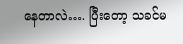နေတာလဲ…. ပြီးတော့ သခင်မ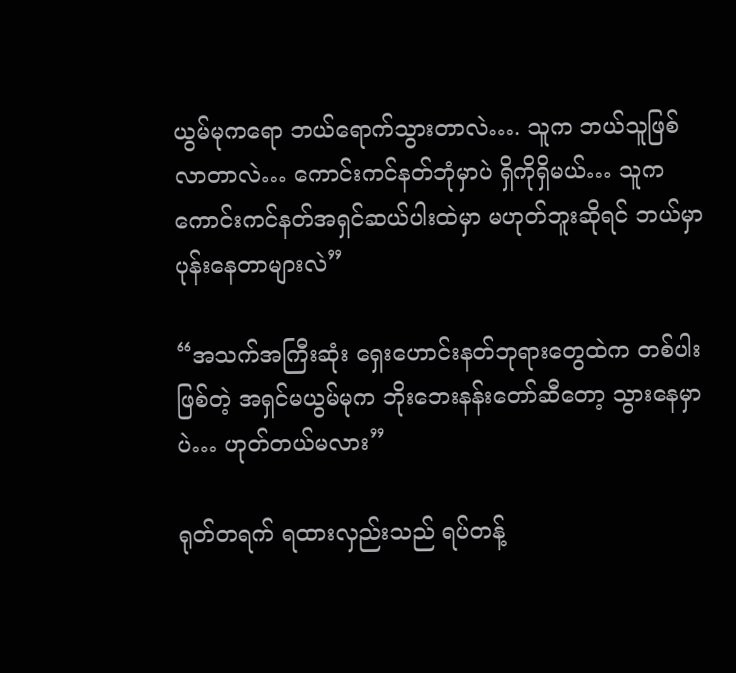ယွမ်မုကရော ဘယ်ရောက်သွားတာလဲ…. သူက ဘယ်သူဖြစ်လာတာလဲ… ကောင်းကင်နတ်ဘုံမှာပဲ ရှိကိုရှိမယ်… သူက ကောင်းကင်နတ်အရှင်ဆယ်ပါးထဲမှာ မဟုတ်ဘူးဆိုရင် ဘယ်မှာ ပုန်းနေတာများလဲ”

“အသက်အကြီးဆုံး ရှေးဟောင်းနတ်ဘုရားတွေထဲက တစ်ပါးဖြစ်တဲ့ အရှင်မယွမ်မုက ဘိုးဘေးနန်းတော်ဆီတော့ သွားနေမှာပဲ… ဟုတ်တယ်မလား”

ရုတ်တရက် ရထားလှည်းသည် ရပ်တန့်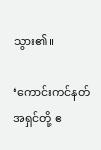သွား၏။

‘ကောင်းကင်နတ်အရှင်တို့ ဧ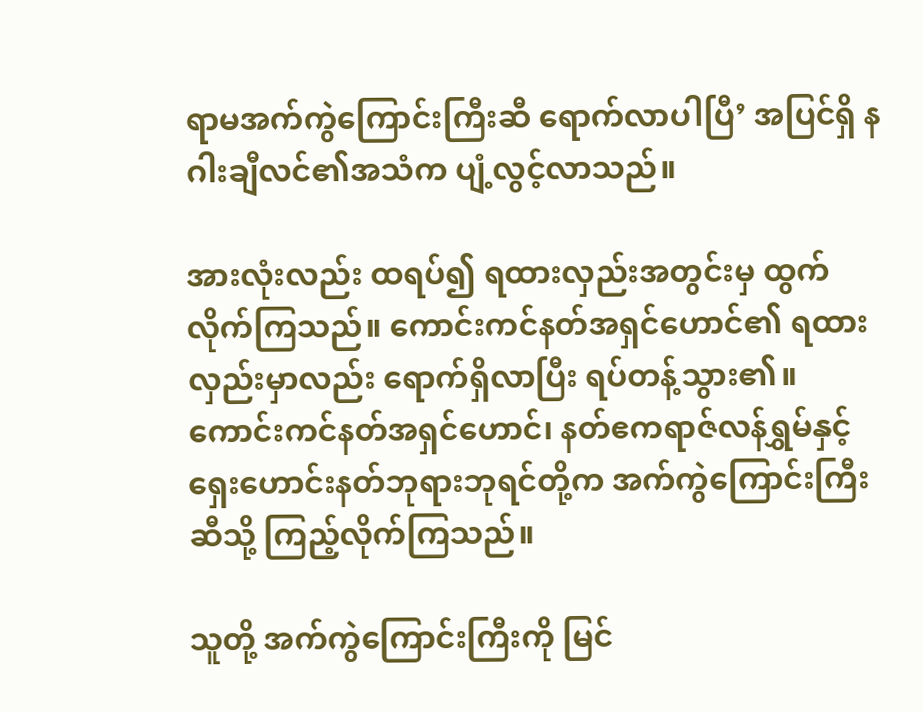ရာမအက်ကွဲကြောင်းကြီးဆီ ရောက်လာပါပြီ’ အပြင်ရှိ နဂါးချီလင်၏အသံက ပျံ့လွင့်လာသည်။

အားလုံးလည်း ထရပ်၍ ရထားလှည်းအတွင်းမှ ထွက်လိုက်ကြသည်။ ကောင်းကင်နတ်အရှင်ဟောင်၏ ရထားလှည်းမှာလည်း ရောက်ရှိလာပြီး ရပ်တန့်သွား၏။ ကောင်းကင်နတ်အရှင်ဟောင်၊ နတ်ဧကရာဇ်လန်ရွှမ်နှင့် ရှေးဟောင်းနတ်ဘုရားဘုရင်တို့က အက်ကွဲကြောင်းကြီးဆီသို့ ကြည့်လိုက်ကြသည်။

သူတို့ အက်ကွဲကြောင်းကြီးကို မြင်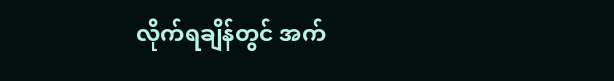လိုက်ရချိန်တွင် အက်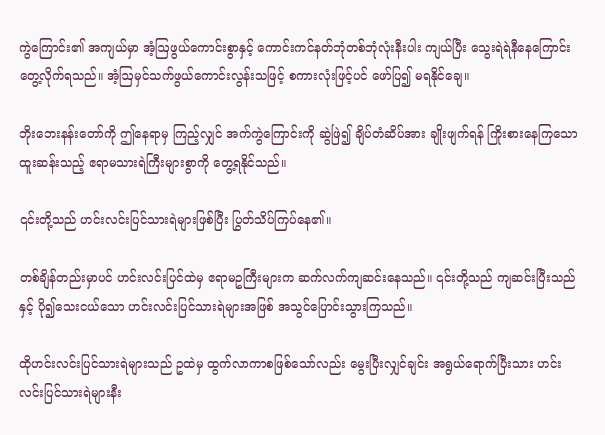ကွဲကြောင်း၏ အကျယ်မှာ အံ့ဩဖွယ်ကောင်းစွာနှင့် ကောင်းကင်နတ်ဘုံတစ်ဘုံလုံးနီးပါး ကျယ်ပြီး သွေးရဲရဲနီနေကြောင်း တွေ့လိုက်ရသည်။ အံ့ဩမှင်သက်ဖွယ်ကောင်းလွန်းသဖြင့် စကားလုံးဖြင့်ပင် ဖော်ပြ၍ မရနိုင်ချေ။

ဘိုးဘေးနန်းတော်ကို ဤနေရာမှ ကြည့်လျှင် အက်ကွဲကြောင်းကို ဆွဲဖြဲ၍ ချိပ်တံဆိပ်အား ချိုးဖျက်ရန် ကြိုးစားနေကြသော ထူးဆန်းသည့် ဧရာမသားရဲကြီးများစွာကို တွေ့ရနိုင်သည်။

၎င်းတို့သည် ဟင်းလင်းပြင်သားရဲများဖြစ်ပြီး ပြွတ်သိပ်ကြပ်နေ၏။

တစ်ချိန်တည်းမှာပင် ဟင်းလင်းပြင်ထဲမှ ဧရာမဥကြီးများက ဆက်လက်ကျဆင်းနေသည်။ ၎င်းတို့သည် ကျဆင်းပြီးသည်နှင့် ပို၍သေးငယ်သော ဟင်းလင်းပြင်သားရဲများအဖြစ် အသွင်ပြောင်းသွားကြသည်။

ထိုဟင်းလင်းပြင်သားရဲများသည် ဥထဲမှ ထွက်လာကာစဖြစ်သော်လည်း မွေးပြီးလျှင်ချင်း အရွယ်ရောက်ပြီးသား ဟင်းလင်းပြင်သားရဲများနီး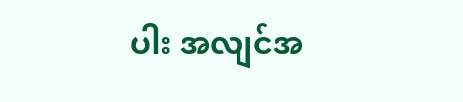ပါး အလျင်အ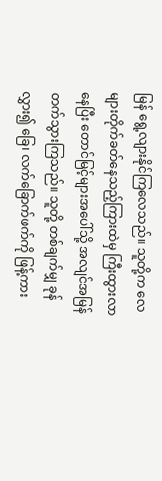မြန် ရွေ့လျားနိုင်ကြလေသည်။ သူတို့က လေများတိုက်ခတ်နေသည့်ကြားထဲမှ ကြီးထွားလာနေပြီး တောင်မြင့်များအပေါ်သို့ အလျင်အမြန် တက်သွားကြသည်။ သူတို့ တစ်ချက်မျှ ခုန်လွှား၍ ခြေ၊ လက်‌ခြောက်ဖက်ကို ဖြန့်ကား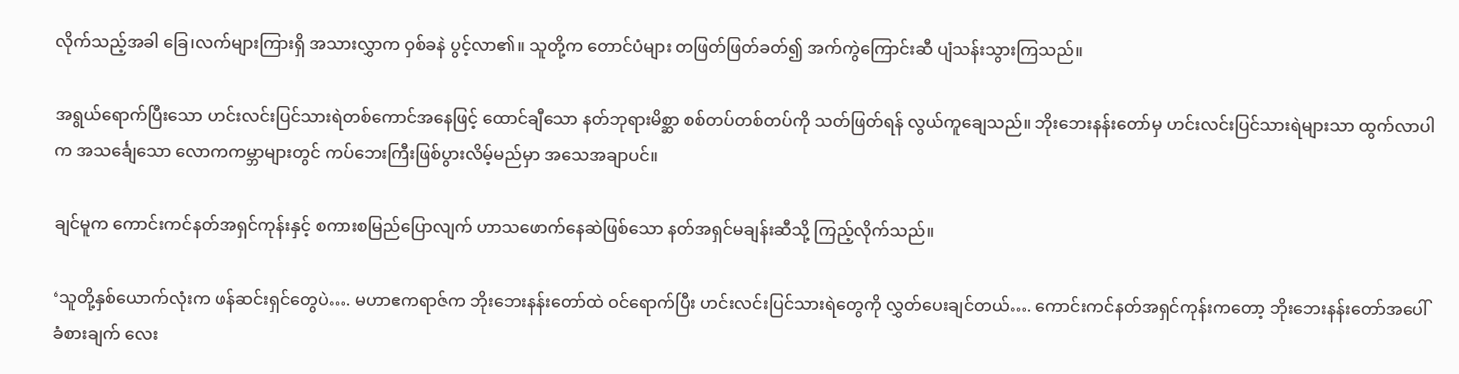လိုက်သည့်အခါ ခြေ၊လက်များကြားရှိ အသားလွှာက ဝှစ်ခနဲ ပွင့်လာ၏။ သူတို့က တောင်ပံများ တဖြတ်ဖြတ်ခတ်၍ အက်ကွဲကြောင်းဆီ ပျံသန်းသွားကြသည်။

အရွယ်ရောက်ပြီးသော ဟင်းလင်းပြင်သားရဲတစ်ကောင်အနေဖြင့် ထောင်‌ချီ‌သော နတ်ဘုရားမိစ္ဆာ စစ်တပ်တစ်တပ်ကို သတ်ဖြတ်ရန် လွယ်ကူချေသည်။ ဘိုးဘေးနန်းတော်မှ ဟင်းလင်းပြင်သားရဲများသာ ထွက်လာပါက အသင်္ချေသော လောကကမ္ဘာများတွင် ကပ်ဘေးကြီးဖြစ်ပွားလိမ့်မည်မှာ အသေအချာပင်။

ချင်မူက ကောင်းကင်နတ်အရှင်ကုန်းနှင့် စကားစမြည်ပြောလျက် ဟာသဖောက်နေဆဲဖြစ်သော နတ်အရှင်မချန်းဆီသို့ ကြည့်လိုက်သည်။

‘သူတို့နှစ်ယောက်လုံးက ဖန်ဆင်းရှင်တွေပဲ…. မဟာဧကရာဇ်က ဘိုးဘေးနန်းတော်ထဲ ဝင်ရောက်ပြီး ဟင်းလင်းပြင်သားရဲတွေကို လွှတ်ပေးချင်တယ်…. ကောင်းကင်နတ်အရှင်ကုန်းကတော့ ဘိုးဘေးနန်းတော်အပေါ် ခံစားချက် လေး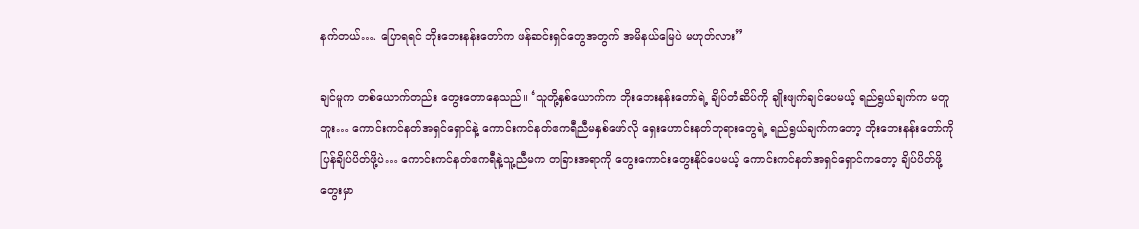နက်တယ်…. ပြောရရင် ဘိုးဘေးနန်းတော်က ‌ဖန်ဆင်းရှင်တွေအတွက် အမိနယ်မြေပဲ မဟုတ်လား”

ချင်မူက တစ်ယောက်တည်း တွေးတောနေသည်။ ‘သူတို့နှစ်ယောက်က ဘိုးဘေးနန်းတော်ရဲ့ ချိပ်တံဆိပ်ကို ချိုးဖျက်ချင်ပေမယ့် ရည်ရွယ်ချက်က မတူဘူး… ကောင်းကင်နတ်အရှင်ရှောင်နဲ့ ကောင်းကင်နတ်ဧကရီညီမနှစ်ဖော်လို ရှေးဟောင်းနတ်ဘုရားတွေရဲ့ ရည်ရွယ်ချက်က‌တော့ ဘိုးဘေးနန်းတော်ကို ပြန်ချိပ်ပိတ်ဖို့ပဲ… ကောင်းကင်နတ်ဧကရီနဲ့သူ့ညီမက တခြားအရာကို ‌တွေးကောင်းတွေးနိုင်ပေမယ့် ကောင်းကင်နတ်အရှင်ရှောင်ကတော့ ချိပ်ပိတ်ဖို့‌ တွေးမှာ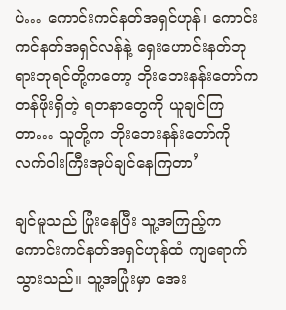ပဲ… ကောင်းကင်နတ်အရှင်ဟုန်၊ ကောင်းကင်နတ်အရှင်လန်နဲ့ ‌ရှေးဟောင်းနတ်ဘုရားဘုရင်တို့ကတော့ ဘိုးဘေးနန်းတော်က တန်ဖိုးရှိတဲ့ ရတနာတွေကို ယူချင်ကြတာ… သူတို့က ဘိုးဘေးနန်းတော်ကို လက်ဝါးကြီးအုပ်‌ချင်နေကြတာ’

ချင်မူသည် ပြုံးနေပြီး သူ့အကြည့်က ကောင်းကင်နတ်အရှင်ဟုန်ထံ ကျရောက်သွားသည်။ သူ့အပြုံးမှာ အေး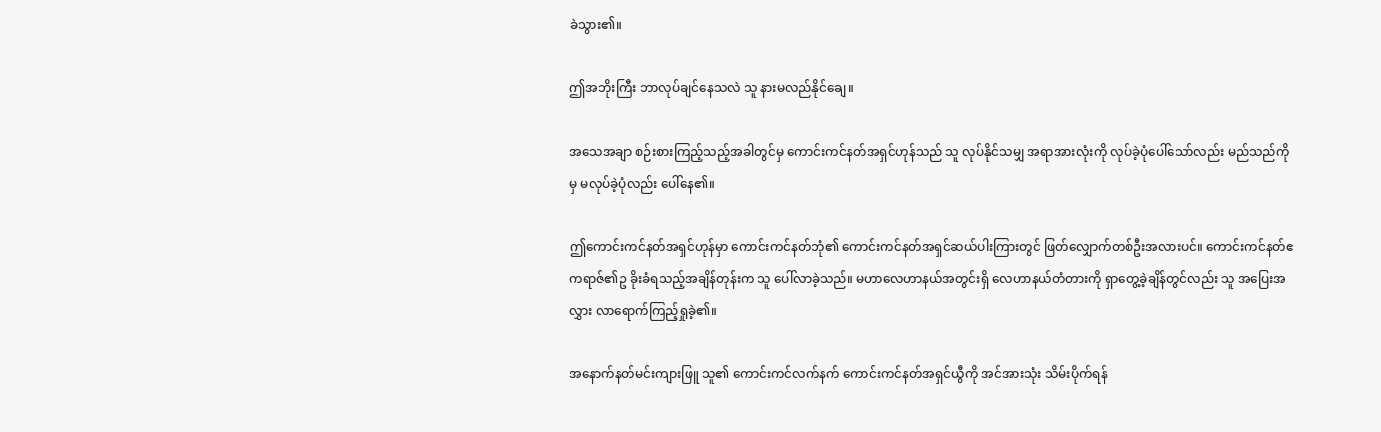ခဲသွား၏။

ဤအဘိုးကြီး ဘာလုပ်ချင်နေသလဲ သူ နားမလည်နိုင်ချေ။

အသေအချာ စဉ်းစားကြည့်သည့်အခါတွင်မှ ကောင်းကင်နတ်အရှင်ဟုန်သည် သူ လုပ်နိုင်သမျှ အရာအားလုံးကို လုပ်ခဲ့ပုံပေါ်သော်လည်း မည်သည်ကိုမှ မလုပ်ခဲ့ပုံလည်း ပေါ်နေ၏။

ဤကောင်းကင်နတ်အရှင်ဟုန်မှာ ကောင်းကင်နတ်ဘုံ၏ ကောင်းကင်နတ်အရှင်ဆယ်ပါးကြားတွင် ဖြတ်လျှောက်တစ်ဦးအလားပင်။ ကောင်းကင်နတ်ဧကရာဇ်၏ဥ ခိုးခံရသည့်အချိန်တုန်းက သူ ပေါ်လာခဲ့သည်။ မဟာလေဟာနယ်အတွင်းရှိ လေဟာနယ်တံတားကို ရှာတွေ့ခဲ့ချိန်တွင်လည်း သူ အပြေးအလွှား လာရောက်ကြည့်ရှုခဲ့၏။

အနောက်နတ်မင်းကျားဖြူ သူ၏ ကောင်းကင်လက်နက် ကောင်းကင်နတ်အရှင်ယွီကို အင်အားသုံး သိမ်းပိုက်ရန်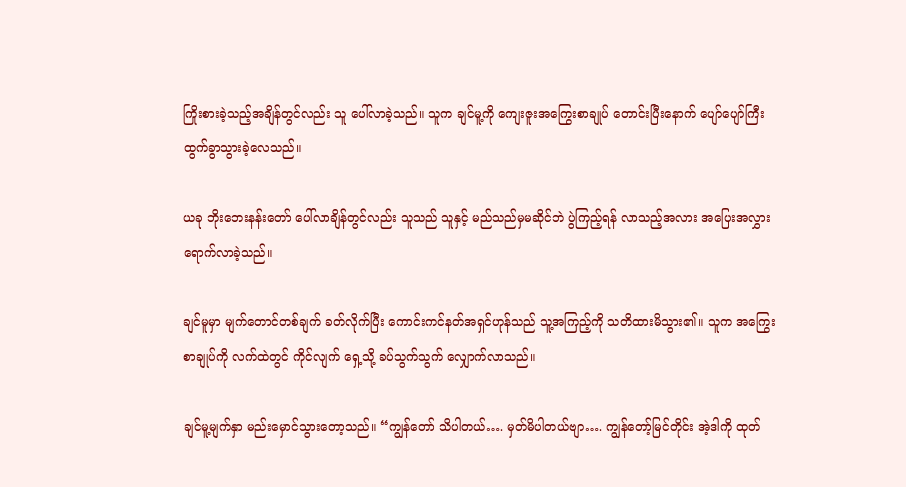ကြိုးစားခဲ့သည့်အချိန်တွင်လည်း သူ‌ ပေါ်လာခဲ့သည်။ သူက ချင်မူ့ကို ကျေးဇူးအကြွေးစာချုပ် တောင်းပြီးနောက် ပျော်ပျော်ကြီး ထွက်ခွာသွားခဲ့လေသည်။

ယခု ဘိုးဘေးနန်းတော် ပေါ်လာချိန်တွင်လည်း သူသည် သူနှင့် မည်သည်မှမဆိုင်ဘဲ ပွဲကြည့်ရန် လာသည့်အလား အပြေးအလွှား ရောက်လာခဲ့သည်။

ချင်မူမှာ မျက်တောင်တစ်ချက် ခတ်လိုက်ပြီး ကောင်းကင်နတ်အရှင်ဟုန်သည် သူ့အကြည့်ကို သတိထားမိသွား၏။ သူက အကြွေးစာချုပ်ကို လက်ထဲတွင် ကိုင်လျက် ရှေ့သို့ ခပ်သွက်သွက် လျှောက်လာသည်။

ချင်မူ့မျက်နှာ မည်းမှောင်သွားတော့သည်။ “ကျွန်တော် သိပါတယ်…. မှတ်မိပါတယ်ဗျာ…. ကျွန်တော့်မြင်တိုင်း အဲ့ဒါကို ထုတ်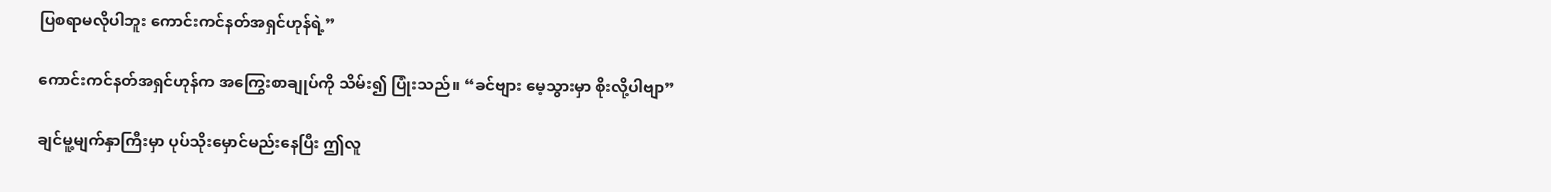ပြစရာမလိုပါဘူး ကောင်းကင်နတ်အရှင်ဟုန်ရဲ့”

ကောင်းကင်နတ်အရှင်ဟုန်က အကြွေးစာချုပ်ကို သိမ်း၍ ပြုံးသည်။ “ခင်ဗျား မေ့သွားမှာ စိုးလို့ပါဗျာ”

ချင်မူ့မျက်နှာကြီးမှာ ပုပ်သိုးမှောင်မည်းနေပြီး ဤလူ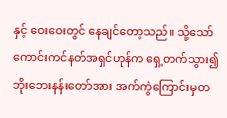နှင့် ဝေးဝေးတွင် နေချင်တော့သည်။ သို့သော် ကောင်းကင်နတ်အရှင်ဟုန်က ရှေ့တက်သွား၍ ဘိုးဘေးနန်းတော်အား အက်ကွဲကြောင်းမှတ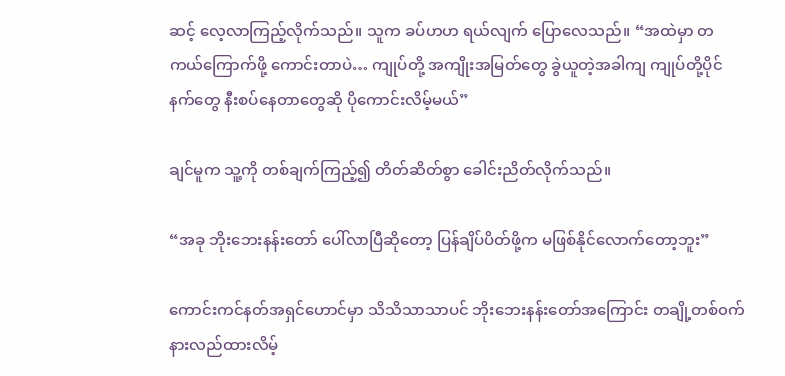ဆင့် ‌လေ့လာကြည့်လိုက်သည်။ သူက ခပ်ဟဟ ရယ်လျက် ပြောလေသည်။ “အထဲမှာ တကယ်ကြောက်ဖို့ ကောင်းတာပဲ… ကျုပ်တို့ အကျိုးအမြတ်တွေ ခွဲယူတဲ့အခါကျ ကျုပ်တို့ပိုင်နက်တွေ နီးစပ်နေတာတွေဆို ပိုကောင်းလိမ့်မယ်”

ချင်မူက သူ့ကို တစ်ချက်ကြည့်၍ တိတ်ဆိတ်စွာ ခေါင်းညိတ်လိုက်သည်။

“အခု ဘိုးဘေးနန်းတော် ပေါ်လာပြီဆိုတော့ ပြန်ချိပ်ပိတ်ဖို့က မဖြစ်နိုင်လောက်တော့ဘူး”

ကောင်းကင်နတ်အရှင်ဟောင်မှာ သိသိသာသာပင် ဘိုးဘေးနန်းတော်အကြောင်း တချို့တစ်၀က် နားလည်ထားလိမ့်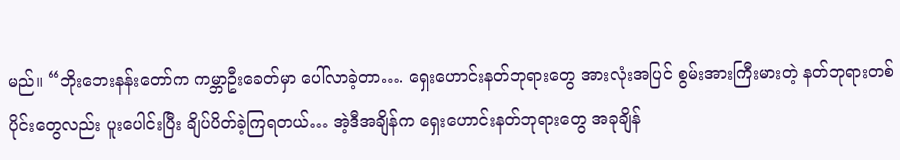မည်။ “ဘိုးဘေးနန်းတော်က ကမ္ဘာဦးခေတ်မှာ ပေါ်လာခဲ့တာ…. ရှေးဟောင်းနတ်ဘုရားတွေ အားလုံးအပြင် စွမ်းအားကြီးမားတဲ့ နတ်ဘုရားတစ်ပိုင်းတွေလည်း ပူးပေါင်းပြီး ချိပ်ပိတ်ခဲ့ကြရတယ်… အဲ့ဒီအချိန်က ရှေးဟောင်းနတ်ဘုရားတွေ အခုချိန်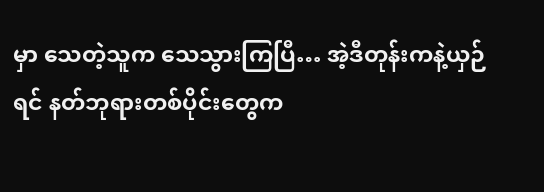မှာ သေတဲ့သူက သေသွားကြပြီ… အဲ့ဒီတုန်းကနဲ့ယှဉ်ရင် နတ်ဘုရားတစ်ပိုင်းတွေက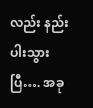လည်း နည်းပါးသွားပြီ…. အခု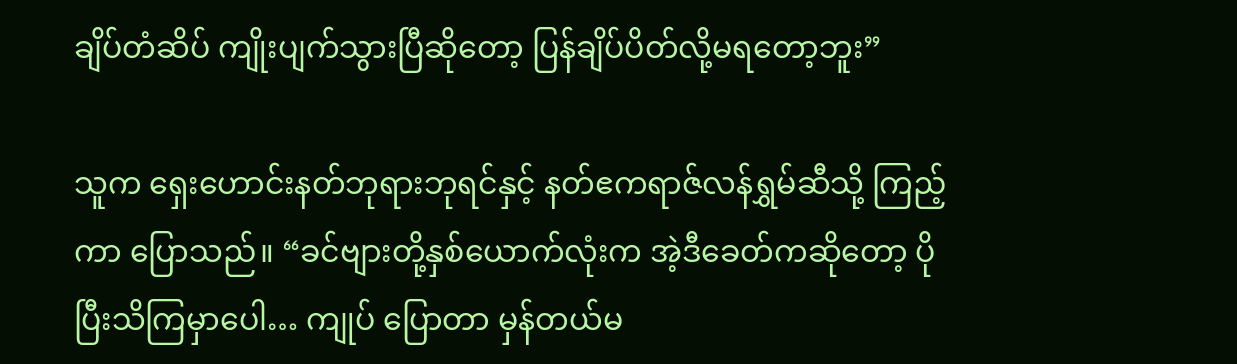ချိပ်တံဆိပ် ကျိုးပျက်သွားပြီဆိုတော့ ပြန်ချိပ်ပိတ်လို့မရတော့ဘူး”

သူက ရှေးဟောင်းနတ်ဘုရားဘုရင်နှင့် နတ်ဧကရာဇ်လန်ရွှမ်ဆီသို့ ကြည့်ကာ ပြောသည်။ “ခင်‌ဗျားတို့နှစ်ယောက်လုံးက အဲ့ဒီခေတ်ကဆိုတော့ ပိုပြီးသိကြမှာပေါ… ကျုပ် ပြောတာ မှန်တယ်မ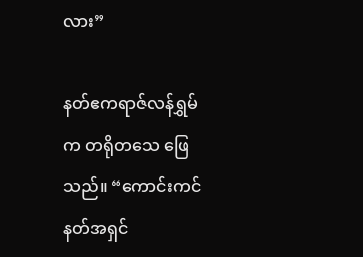လား”

နတ်ဧကရာဇ်လန်ရွှမ်က တရိုတသေ ဖြေသည်။ “ကောင်းကင်နတ်အရှင်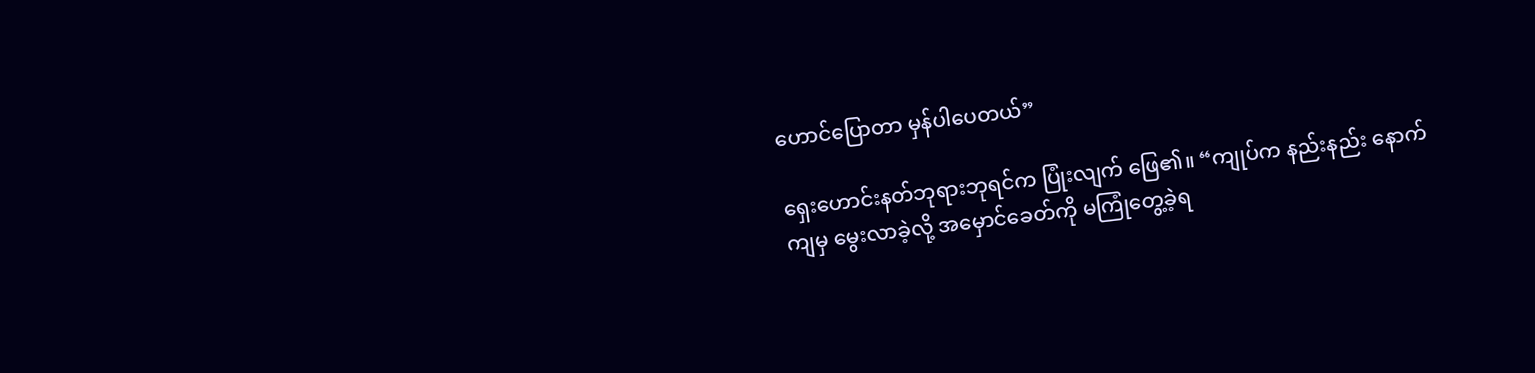ဟောင်ပြောတာ မှန်ပါပေတယ်”

ရှေးဟောင်းနတ်ဘုရားဘုရင်က ပြုံးလျက် ဖြေ၏။ “ကျုပ်က နည်းနည်း နောက်ကျမှ မွေးလာခဲ့လို့ အမှောင်ခေတ်ကို မကြုံတွေ့ခဲ့ရ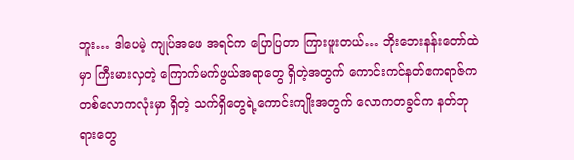ဘူး… ဒါပေမဲ့ ကျုပ်အဖေ အရင်က ပြောပြတာ ကြားဖူးတယ်… ဘိုးဘေးနန်းတော်ထဲမှာ ကြီးမားလှတဲ့ ကြောက်မက်ဖွယ်အရာတွေ ရှိတဲ့အတွက် ကောင်းကင်နတ်ဧကရာဇ်က တစ်လောကလုံးမှာ ရှိတဲ့ သက်ရှိတွေရဲ့ကောင်းကျိုးအတွက် လောကတခွင်က နတ်ဘုရားတွေ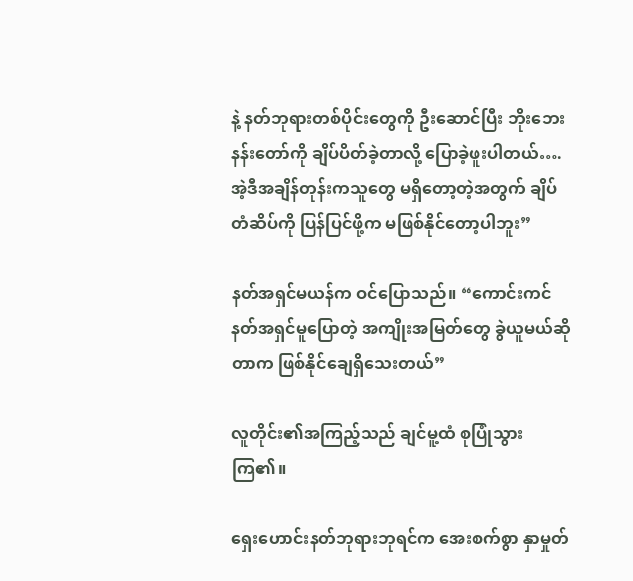နဲ့ နတ်ဘုရားတစ်ပိုင်းတွေကို ဦးဆောင်ပြီး ဘိုးဘေးနန်းတော်ကို ချိပ်ပိတ်ခဲ့တာလို့ ပြောခဲ့ဖူးပါတယ်….အဲ့ဒီအချိန်တုန်းကသူတွေ မရှိတော့တဲ့အတွက် ချိပ်တံဆိပ်ကို ပြန်ပြင်ဖို့က မဖြစ်နိုင်တော့ပါဘူး”

နတ်အရှင်မယန်က ဝင်ပြောသည်။ “ကောင်းကင်နတ်အရှင်မူပြောတဲ့ အကျိုးအမြတ်တွေ ခွဲယူမယ်ဆိုတာက ဖြစ်နိုင်ချေရှိသေးတယ်”

လူတိုင်း၏အကြည့်သည် ချင်မူ့ထံ စုပြုံသွားကြ၏။

ရှေးဟောင်းနတ်ဘုရားဘုရင်က အေးစက်စွာ နှာမှုတ်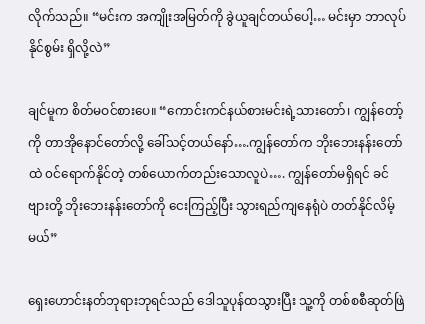လိုက်သည်။ “မင်းက အကျိုးအမြတ်ကို ခွဲယူချင်တယ်ပေါ့… မင်းမှာ ဘာလုပ်နိုင်စွမ်း ရှိလို့လဲ”

ချင်မူက စိတ်မဝင်စားပေ။ “ကောင်းကင်နယ်စားမင်းရဲ့သားတော်၊ ကျွန်တော့်ကို တာအိုနောင်တော်လို့ ခေါ်သင့်တယ်နော်….ကျွန်တော်က ဘိုးဘေးနန်းတော်ထဲ ၀င်ရောက်နိုင်တဲ့ တစ်ယောက်တည်းသောလူပဲ…. ကျွန်တော်မရှိရင် ခင်ဗျားတို့ ဘိုး‌ဘေးနန်းတော်ကို ငေးကြည့်ပြီး သွားရည်ကျနေရုံပဲ တတ်နိုင်လိမ့်မယ်”

ရှေးဟောင်းနတ်ဘုရားဘုရင်သည် ဒေါသူပုန်ထသွားပြီး သူ့ကို တစ်စစီဆုတ်ဖြဲ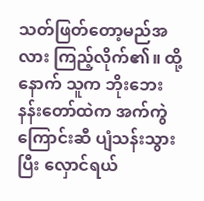သတ်ဖြတ်တော့မည်အလား ကြည့်လိုက်၏။ ထို့နောက် သူက ဘိုးဘေးနန်းတော်ထဲက အက်ကွဲကြောင်းဆီ ပျံသန်းသွားပြီး လှောင်ရယ်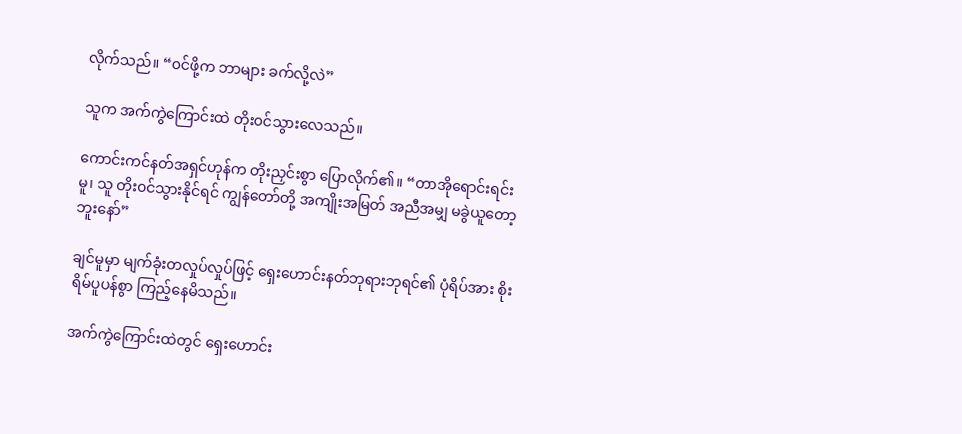လိုက်သည်။ “၀င်ဖို့က ဘာများ ခက်လို့လဲ”

သူက အက်ကွဲကြောင်းထဲ တိုး၀င်သွားလေသည်။

ကောင်းကင်နတ်အရှင်ဟုန်က တိုးညှင်းစွာ ပြောလိုက်၏။ “တာအို‌ရောင်းရင်းမူ၊ သူ တိုး၀င်သွားနိုင်ရင် ကျွန်တော်တို့ အကျိုးအမြတ် အညီအမျှ မခွဲယူ‌တော့ဘူးနော်”

ချင်မူမှာ မျက်ခုံးတလှုပ်လှုပ်ဖြင့် ရှေးဟောင်းနတ်ဘုရားဘုရင်၏ ပုံရိပ်အား စိုးရိမ်ပူပန်စွာ ကြည့်နေမိသည်။

အက်ကွဲကြောင်းထဲတွင် ရှေးဟောင်း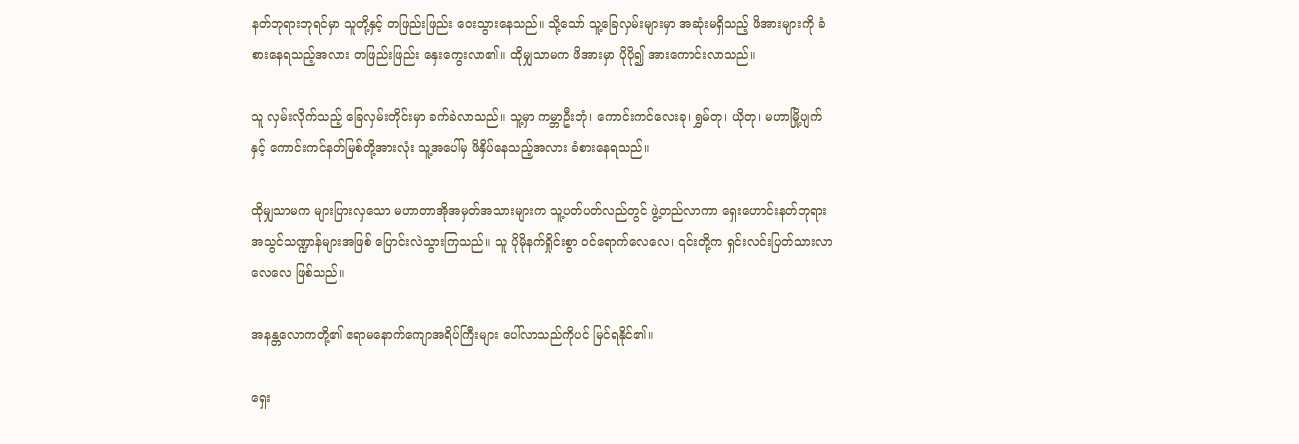နတ်ဘုရားဘုရင်မှာ သူတို့နှင့် တဖြည်းဖြည်း ဝေးသွားနေသည်။ သို့သော် သူ့‌ခြေလှမ်းများမှာ အဆုံးမရှိသည့် ဖိအားများကို ခံစားနေရသည့်အလား တဖြည်းဖြည်း နှေးကွေးလာ၏။ ထိုမျှသာမက ဖိအားမှာ ပိုပို၍ အားကောင်းလာသည်။

သူ လှမ်းလိုက်သည့် ခြေလှမ်းတိုင်းမှာ ခက်ခဲလာသည်။ သူ့မှာ ကမ္ဘာဦးဘုံ၊ ကောင်းကင်လေးခု၊ ရွှမ်တု၊ ယိုတု၊ မဟာမြို့ပျက်နှင့် ကောင်းကင်နတ်မြစ်တို့အားလုံး သူ့အပေါ်မှ ဖိနှိပ်နေသည့်အလား ခံစားနေရသည်။

ထိုမျှသာမက များပြားလှသော မဟာတာအိုအမှတ်အသားများက သူ့ပတ်ပတ်လည်တွင် ဖွဲ့တည်လာကာ ရှေးဟောင်းနတ်ဘုရားအသွင်သဏ္ဍာန်များအဖြစ် ပြောင်းလဲသွားကြသည်။ သူ ပိုမိုနက်ရှိုင်းစွာ ၀င်ရောက်လေလေ၊ ၎င်းတို့က ရှင်းလင်းပြတ်သားလာလေလေ ဖြစ်သည်။

အနန္တလောကတို့၏ ဧရာမနောက်ကျောအရိပ်ကြီးများ ပေါ်လာသည်ကိုပင် မြင်ရနိုင်၏။

ရှေး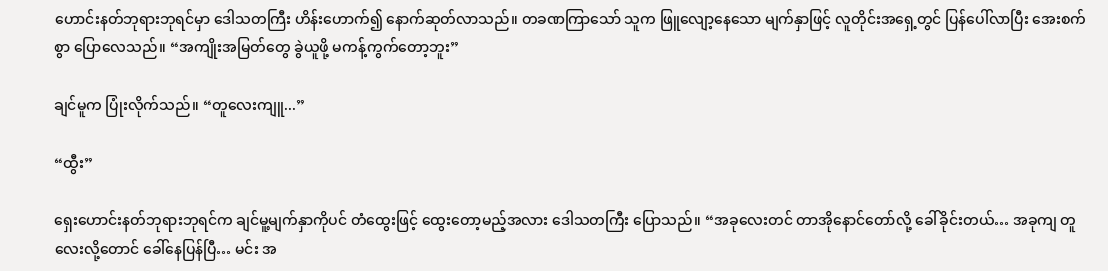ဟောင်းနတ်ဘုရားဘုရင်မှာ ဒေါသတကြီး ဟိန်းဟောက်၍ နောက်ဆုတ်လာသည်။ တခဏကြာသော် သူက ဖြူလျော့နေသော မျက်နှာဖြင့် လူတိုင်းအရှေ့တွင် ပြန်ပေါ်လာပြီး‌ အေးစက်စွာ ပြောလေသည်။ “အကျိုးအမြတ်တွေ ခွဲယူဖို့ မကန့်ကွက်တော့ဘူး”

ချင်မူက ပြုံးလိုက်သည်။ “တူလေးကျူ...”

“ထွီး”

ရှေးဟောင်းနတ်ဘုရားဘုရင်က ချင်မူ့မျက်နှာကိုပင် တံထွေးဖြင့် ထွေးတော့မည့်အလား ဒေါသတကြီး ပြောသည်။ “အခု‌လေးတင် တာအိုနောင်တော်လို့ ခေါ်ခိုင်းတယ်… အခုကျ တူလေးလို့‌တောင် ခေါ်နေပြန်ပြီ… မင်း အ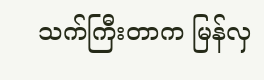သက်ကြီးတာက မြန်လှ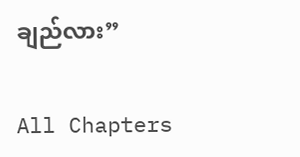ချည်လား”

All Chapters